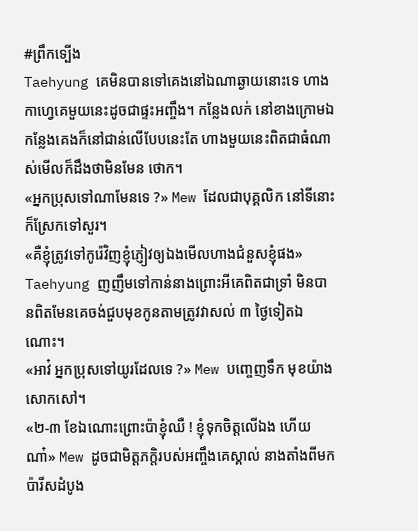#ព្រឹកទ្បើង
Taehyung គេមិនបានទៅគេងនៅឯណាឆ្ងាយនោះទេ ហាងកាហ្វេគេមួយនេះដូចជាផ្ទះអញ្ចឹង។ កន្លែងលក់ នៅខាងក្រោមឯកន្លែងគេងក៏នៅជាន់លើបែបនេះតែ ហាងមួយនេះពិតជាធំណាស់មើលក៏ដឹងថាមិនមែន ថោក។
«អ្នកប្រុសទៅណាមែនទេ ?» Mew ដែលជាបុគ្គលិក នៅទីនោះក៏ស្រែកទៅសួរ។
«គឺខ្ញុំត្រូវទៅកូរ៉េវិញខ្ញុំភ្ញៀវឲ្យឯងមើលហាងជំនួសខ្ញុំផង» Taehyung ញញឹមទៅកាន់នាងព្រោះអីគេពិតជាទ្រាំ មិនបានពិតមែនគេចង់ជួបមុខកូនតាមត្រូវវាសល់ ៣ ថ្ងៃទៀតឯណោះ។
«អាវ៎ អ្នកប្រុសទៅយូរដែលទេ ?» Mew បញ្ចេញទឹក មុខយ៉ាងសោកសៅ។
«២-៣ ខែឯណោះព្រោះប៉ាខ្ញុំឈឺ ! ខ្ញុំទុកចិត្តលើឯង ហើយណា៎» Mew ដូចជាមិត្តភក្តិរបស់អញ្ចឹងគេស្គាល់ នាងតាំងពីមកប៉ារីសដំបូង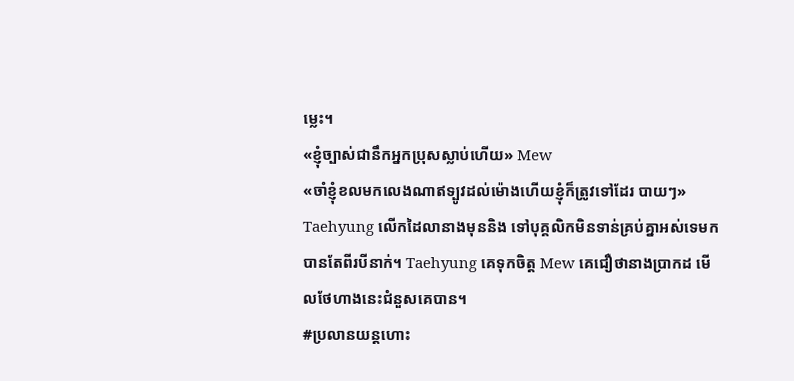ម្លេះ។
«ខ្ញុំច្បាស់ជានឹកអ្នកប្រុសស្លាប់ហើយ» Mew
«ចាំខ្ញុំខលមកលេងណាឥទ្បូវដល់ម៉ោងហើយខ្ញុំក៏ត្រូវទៅដែរ បាយៗ» Taehyung លើកដៃលានាងមុននិង ទៅបុគ្គលិកមិនទាន់គ្រប់គ្នាអស់ទេមកបានតែពីរបីនាក់។ Taehyung គេទុកចិត្ត Mew គេជឿថានាងប្រាកដ មើលថែហាងនេះជំនួសគេបាន។
#ប្រលានយន្តហោះ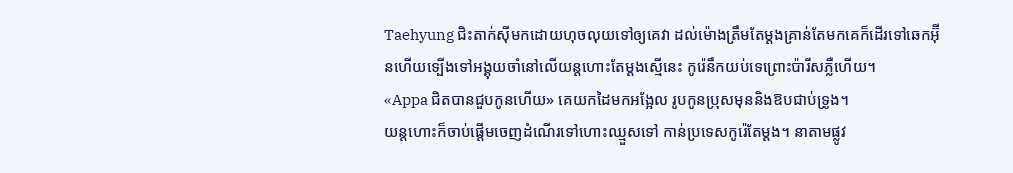Taehyung ជិះតាក់សុីមកដោយហុចលុយទៅឲ្យគេវា ដល់ម៉ោងត្រឹមតែម្តងគ្រាន់តែមកគេក៏ដើរទៅឆេកអ៊ុីនហើយទ្បើងទៅអង្គុយចាំនៅលើយន្តហោះតែម្តងស្មើនេះ កូរ៉េនឹកយប់ទេព្រោះប៉ារីសភ្លឺហើយ។
«Appa ជិតបានជួបកូនហើយ» គេយកដៃមកអង្អែល រូបកូនប្រុសមុននិងឱបជាប់ទ្រូង។
យន្តហោះក៏ចាប់ផ្តើមចេញដំណើរទៅហោះឈ្មួសទៅ កាន់ប្រទេសកូរ៉េតែម្តង។ នាតាមផ្លូវ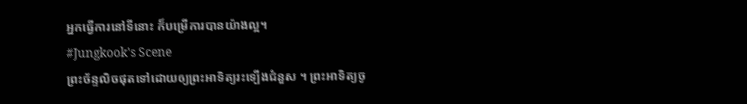អ្នកធ្វើការនៅទីនោះ ក៏បម្រើការបានយ៉ាងល្អ។
#Jungkook's Scene
ព្រះច័ន្ទលិចផុតទៅដោយឲ្យព្រះអាទិត្យរះទ្បើងជំនួស ។ ព្រះអាទិត្យចូ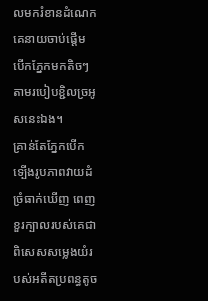លមករំខានដំណេកគេនាយចាប់ផ្តើម បើកភ្នែកមកតិចៗតាមរបៀបខ្ជិលច្រអូសនេះឯង។
គ្រាន់តែភ្នែកបើកទ្បើងរូបភាពវាយដំច្រំធាក់ឃើញ ពេញខួរក្បាលរបស់គេជាពិសេសសម្លេងយំរបស់អតីតប្រពន្ធតូច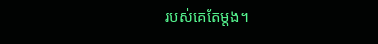របស់គេតែម្តង។